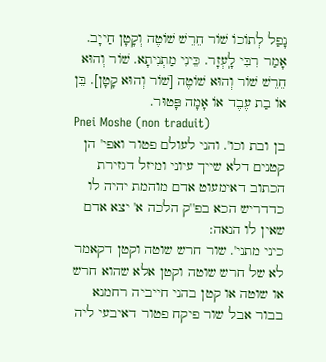נָפַל לְתוֹכוֹ שׁוֹר חֵרֵשׁ שׁוֹטֶה וְקָטָן חַייָב. אָמַר רִבִּי לָֽעְזָר. כֵּינִי מַתְנִיתָא. שׁוֹר וְהוּא חֵרֵשׁ שׁוֹר וְהוּא שׁוֹטֶה [שׁוֹר וְהוּא קָטָן]. בֵּן אוֹ בַת עֶבֶד אוֹ אָמָה פָּטוּר.
Pnei Moshe (non traduit)
בן ובת וכו'. והני לעולם פטור ואפי' הן קטנים דלא שייך עיוני ומיזל דגזירת הכתוב דאימעוט אדם מוהמת יהיה לו כדדריש הכא בפ''ק הלכה א' יצא אדם שאין לו הנאה:
כיני מתני'. שור חרש שוטה וקטן דקאמר לא של חרש שוטה וקטן אלא שהוא חרש או שוטה או קטן בהני חייביה רחמנא בבור אבל שור פיקח פטור דאיבעי ליה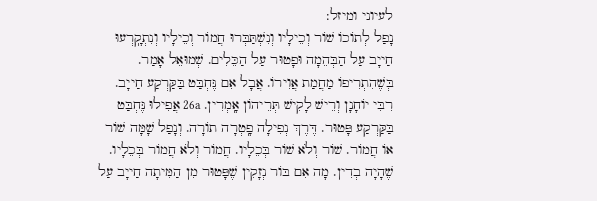לעיוני ומיזל:
נָפַל לְתוֹכוֹ שׁוֹר וְכֵילָיו וְנִשְׁתַּבְּרוּ חֲמוֹר וְכֵילָיו וְנִתְקָֽרְעוּ חַייָב עַל הַבְּהֵמָה וּפָטוּר עַל הַכֵּלִים. שְׁמוּאֵל אָמַר. בְּשֶׁהִתְרִיפוֹ מַחֲמַת אֲוִירוֹ. אֲבָל אִם נֶּחְבַּט בַּקַּרְקַע חַייָב. רִבִּי יוֹחָנָן וְרֵישׁ לָקִישׁ תְּרֵיהוֹן אָֽמְרִין. 26a אֲפִילוּ נֶּחְבַּט בַּקַּרְקַע פָּטוּר. דֶּרֶךְ נְפִילָה פָֽטְרָה תוֹרָה. וְנָפַל שָׁמָּה שׁוֹר אוֹ חֲמוֹר. שׁוֹר וְלֹא שׁוֹר בְּכֵלָיו. חֲמוֹר וְלֹא חֲמוֹר בְּכֵלָיו. שֶׁהָיָה בְדִין. מָה אִם בּוֹר נְזָקִין שֶׁפָּטוּר מִן הַמִּיתָה חַייָב עַל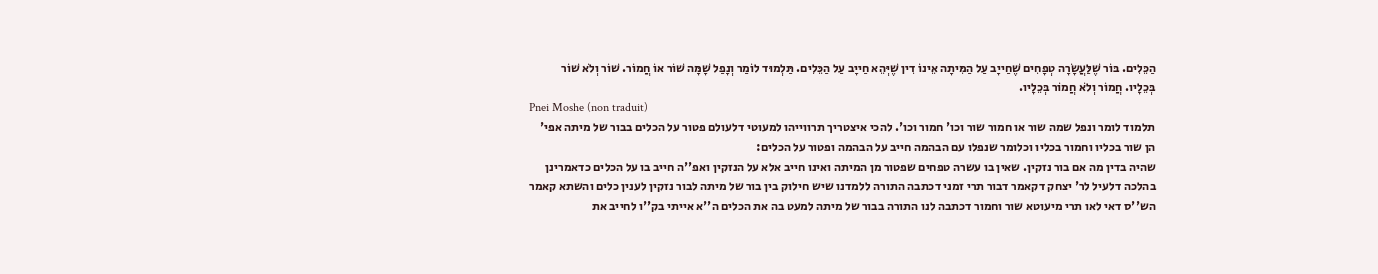הַכֵּלִים. בּוֹר שֶׁלַּעֲשָׂרָה טְפָחִים שֶׁחַייָב עַל הַמִּיתָה אֵינוֹ דִין שֶׁיְּהֵא חַייָב עַל הַכֵּלִים. תַּלְמוּד לוֹמַר וְנָפַל שָׁמָּה שׁוֹר אוֹ חֲמוֹר. שׁוֹר וְלֹא שׁוֹר בְּכֵלָיו. חֲמוֹר וְלֹא חֲמוֹר בְּכֵלָיו.
Pnei Moshe (non traduit)
תלמוד לומר ונפל שמה שור או חמור שור וכו' חמור וכו'. להכי איצטריך תרווייהו למעוטי דלעולם פטור על הכלים בבור של מיתה אפי' הן שור בכליו וחמור בכליו וכלומר שנפלו עם הבהמה חייב על הבהמה ופטור על הכלים:
שהיה בדין מה אם בור נזקין. שאין בו עשרה טפחים שפטור מן המיתה ואינו חייב אלא על הנזקין ואפ''ה חייב בו על הכלים כדאמרינן בהלכה דלעיל לר' יצחק דקאמר דבור תרי זמני דכתבה התורה ללמדנו שיש חילוק בין בור של מיתה לבור נזקין לענין כלים והשתא קאמר הש''ס דאי לאו תרי מיעוטא שור וחמור דכתבה לנו התורה בבור של מיתה למעט בה את הכלים ה''א אייתי בק''ו לחייב את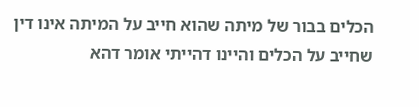הכלים בבור של מיתה שהוא חייב על המיתה אינו דין שחייב על הכלים והיינו דהייתי אומר דהא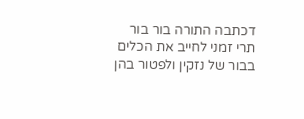דכתבה התורה בור בור תרי זמני לחייב את הכלים בבור של נזקין ולפטור בהן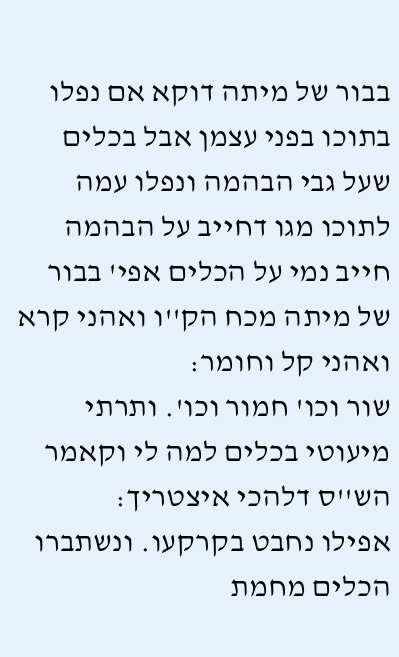בבור של מיתה דוקא אם נפלו בתוכו בפני עצמן אבל בכלים שעל גבי הבהמה ונפלו עמה לתוכו מגו דחייב על הבהמה חייב נמי על הכלים אפי' בבור של מיתה מכח הק''ו ואהני קרא ואהני קל וחומר:
שור וכו' חמור וכו'. ותרתי מיעוטי בכלים למה לי וקאמר הש''ס דלהכי איצטריך:
אפילו נחבט בקרקעו. ונשתברו הכלים מחמת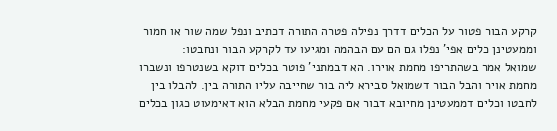קרקע הבור פטור על הכלים דדרך נפילה פטרה התורה דכתיב ונפל שמה שור או חמור וממעטינן כלים אפי' נפלו גם הם עם הבהמה ומגיעו עד לקרקע הבור ונחבטו:
שמואל אמר בשהתריפו מחמת אוירו. הא דבמתני' פוטר בכלים דוקא בשנטרפו ונשברו מחמת אויר והבל הבור דשמואל סבירא ליה בור שחייבה עליו התורה בין. להבלו בין לחבטו וכלים דממעטינן מחיובא דבור אם פקעי מחמת הבלא הוא דאימעוט כגון בכלים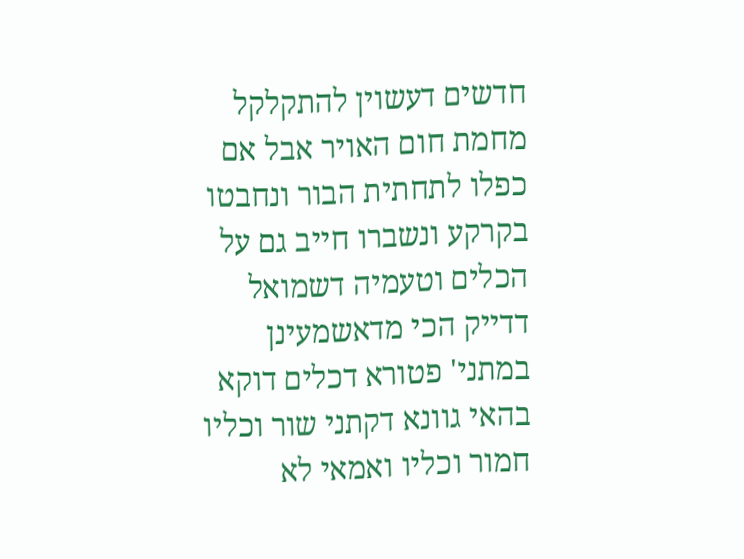חדשים דעשוין להתקלקל מחמת חום האויר אבל אם כפלו לתחתית הבור ונחבטו בקרקע ונשברו חייב גם על הכלים וטעמיה דשמואל דדייק הכי מדאשמעינן במתני' פטורא דכלים דוקא בהאי גוונא דקתני שור וכליו חמור וכליו ואמאי לא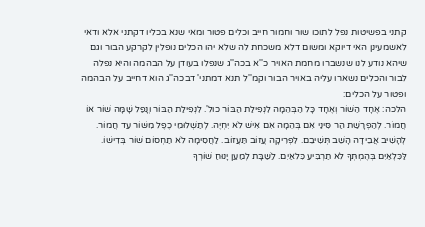קתני בפשיטות נפל לתוכו שור וחמור חייב וכלים פטור ומאי שנא בכליו דקתני אלא ודאי לאשמעינן האי דיוקא ומשום דלא משכחת לה שלא יהו הכלים נופלין לקרקע הבור וגם שיהא נודע לנו שנשברו מחמת האויר כ''א בכה''ג שנפלו בעודן על הבהמה והיא נפלה לבור והכלים נשארו עליה באויר הבור וקמ''ל תנא דמתני' דבכה''ג הוא דחייב על הבהמה ופטור על הכלים:
הלכה: אֶחָד הַשּׁוֹר וְאֶחָד כָּל הַבְּהֵמָה לִנְפִילַת הַבּוֹר כול'. לִנְפִילַת הַבּוֹר וְנָפַל שָׁמָּה שׁוֹר אוֹ חֲמוֹר. לְהַפְרָשַׁת הַר סִּינַי אִם בְּהֵמָה אִם אִישׁ לֹא יִחְיֶה. לְתַשְׁלוּמֵי כֶפֶל מִשּׁוֹר עַד חֲמוֹר. לְהָשִׁיב אֲבֵידָה הָשֵׁב תְּשִׁיבֵם. לִפְרִיקָה עֲזוֹב תַּעֲזוֹב. לַחֲסִימָה לֹא תַחְסוֹם שׁוֹר בְּדִישׁוֹ. לַּכִּלְאַיִם בְּהֶמְתְּךָ לֹא תַרְבִּיעַ כִּלאַיִם. לַשַׁבָּת לְמַעַן יָנוּחַ שׁוֹרְךָ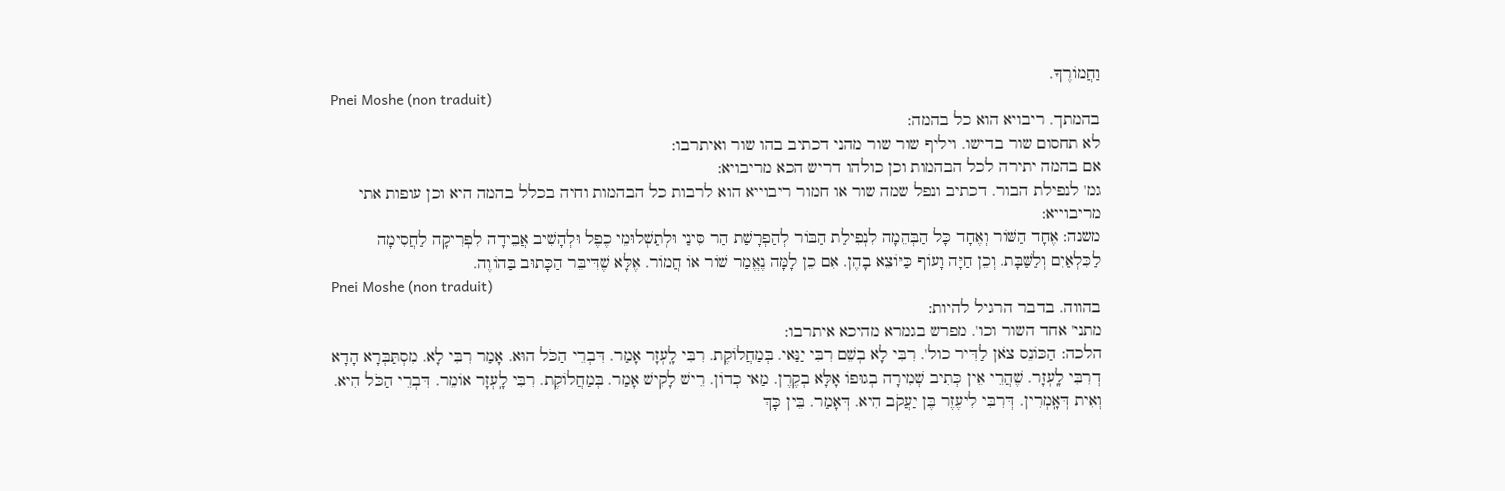וַחֲמוֹרֶךָ.
Pnei Moshe (non traduit)
בהמתך. ריבויא הוא כל בהמה:
לא תחסום שור בדישו. ויליף שור שור מהני דכתיב בהו שור ואיתרבו:
אם בהמה יתירה לכל הבהמות וכן כולהו דריש הכא מריבויא:
גמ' לנפילת הבור. דכתיב ונפל שמה שור או חמור ריבוייא הוא לרבות כל הבהמות וחיה בכלל בהמה היא וכן עופות אתי מריבוייא:
משנה: אֶחָד הַשּׁוֹר וְאֶחָד כָּל הַבְּהֵמָה לִנְפִילַת הַבּוֹר לְהַפְרָשַׁת הַר סִּינַי וּלְתַשְׁלוּמֵי כֶפֶל וּלְהָשִׁיב אֲבֵידָה לִפְרִיקָה לַחֲסִימָה לַכִּלְאַיִם וְלַשַּׁבָּת. וְכֵן חַיָּה וָעוֹף כַּיּוֹצֵא בָהֶן. אִם כֵן לָמָּה נֶאֱמַר שׁוֹר אוֹ חֲמוֹר. אֶלָּא שֶׁדִּיבֵּר הַכָּתוּב בַּהוֹוֶה.
Pnei Moshe (non traduit)
בהווה. בדבר הרגיל להיות:
מתני' אחד השור וכו'. מפרש בגמרא מהיכא איתרבו:
הלכה: הַכּוֹנֵס צֹאן לַדִּיר כול'. רִבִּי לָא בְשֵׁם רִבִּי יַנַּאי. בְּמַחֲלוֹקֶת. רִבִּי לָֽעְזָר אָמַר. דִּבְרֵי הַכֹּל הוּא. אָמַר רִבִּי לָא. מִסְתַּבְּרָא הָדָא דְרִבִּי לָֽעְזָר. שֶׁהֲרֵי אֵין כְּתִיב שְׁמִירָה בְגוּפוֹ אָלָּא בְקֶרֶן. מַאי כְדוֹן. רֵישׁ לָקִישׁ אָמַר. בְּמַחֲלוֹקֶת. רִבִּי לָֽעְזָר אוֹמֵר. דִּבְרֵי הַכֹּל הִיא. וְאִית דְּאָֽמְרִין. דְּרִבִּי לִיעֶזֶר בֶּן יַעֲקֹב הִיא. דְּאָמַר. בֵּין כָּךְ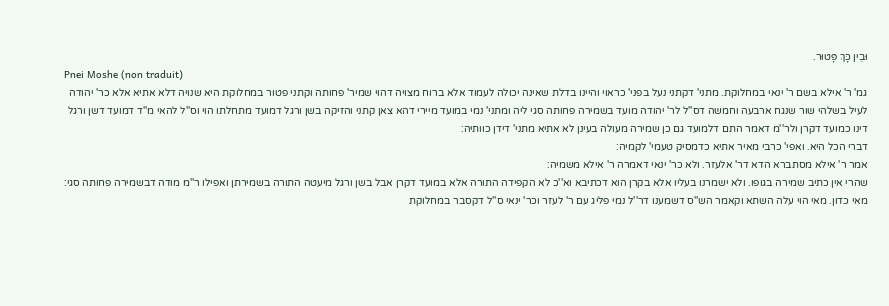וּבֵין כָּךְ פָּטוּר.
Pnei Moshe (non traduit)
גמ' ר' אילא בשם ר' ינאי במחלוקת. מתני' דקתני נעל בפני' כראוי והיינו בדלת שאינה יכולה לעמוד אלא ברוח מצויה דהוי שמיר' פחותה וקתני פטור במחלוקת היא שנויה דלא אתיא אלא כר' יהודה לעיל בשלהי שור שנגח ארבעה וחמשה דס''ל לר' יהודה מועד בשמירה פחותה סגי ליה ומתני' נמי במועד מיירי דהא צאן קתני והזיקה בשן ורגל דמועד מתחלתו הוי וס''ל להאי מ''ד דמועד דשן ורגל דינו כמועד דקרן ולר''מ דאמר התם דלמועד גם כן שמירה מעולה בעינן לא אתיא מתני' דידן כוותיה:
דברי הכל היא. ואפי' כרבי מאיר אתיא כדמסיק טעמי' לקמיה:
אמר ר' אילא מסתברא הדא דר' אלעזר. ולא כר' ינאי דאמרה ר' אילא משמיה:
שהרי אין כתיב שמירה בגופו. ולא ישמרנו בעליו אלא בקרן הוא דכתיבא וא''כ לא הקפידה התורה אלא במועד דקרן אבל בשן ורגל מיעטה התורה בשמירתן ואפילו ר''מ מודה דבשמירה פחותה סגי:
מאי כדון. מאי הוי עלה השתא וקאמר הש''ס דשמענו דר''ל נמי פליג עם ר' לעזר וכר' ינאי ס''ל דקסבר במחלוקת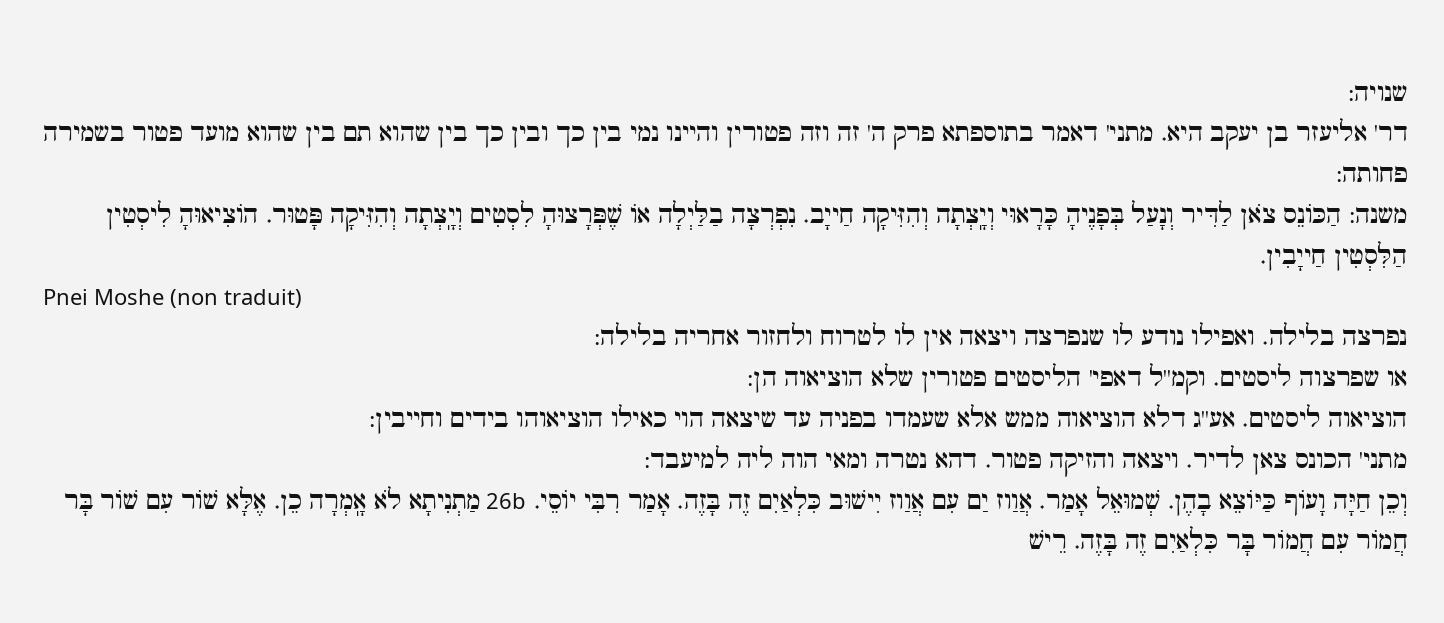שנויה:
דר' אליעזר בן יעקב היא. מתני' דאמר בתוספתא פרק ה' זה וזה פטורין והיינו נמי בין כך ובין כך בין שהוא תם בין שהוא מועד פטור בשמירה פחותה:
משנה: הַכּוֹנֵס צֹאן לַדִּיר וְנָעַל בְּפָנֶיהָ כָּרָאוּי וְיָֽצְתָה וְהִזִּיקָה חַייָב. נִפְרְצָה בַלַּיְלָה אוֹ שֶׁפְּרָצוּהָ לִסְטִים וְיָֽצְתָה וְהִזִּיקָה פָּטוּר. הוֹצִיאוּהָ לִיסְטִין הַלִּסְטִין חַייָבִין.
Pnei Moshe (non traduit)
נפרצה בלילה. ואפילו נודע לו שנפרצה ויצאה אין לו לטרוח ולחזור אחריה בלילה:
או שפרצוה ליסטים. וקמ''ל דאפי' הליסטים פטורין שלא הוציאוה הן:
הוציאוה ליסטים. אע''ג דלא הוציאוה ממש אלא שעמדו בפניה עד שיצאה הוי כאילו הוציאוהו בידים וחייבין:
מתני' הכונס צאן לדיר. ויצאה והזיקה פטור. דהא נטרה ומאי הוה ליה למיעבד:
וְכֵן חַיָּה וָעוֹף כַּיּוֹצֵא בָהֶן. שְׁמוּאֵל אָמַר. אֲוַוז יַם עִם אֲוַוז יִישׁוּב כִּלְאַיִם זֶה בָּזֶה. אָמַר רִבִּי יוֹסֵי. 26b מַתְנִיתָא לֹא אָֽמְרָה כֵן. אֶלָּא שׁוֹר עִם שׁוֹר בָּר חֲמוֹר עִם חֲמוֹר בָּר כִּלְאַיִם זֶה בָּזֶה. רֵישׁ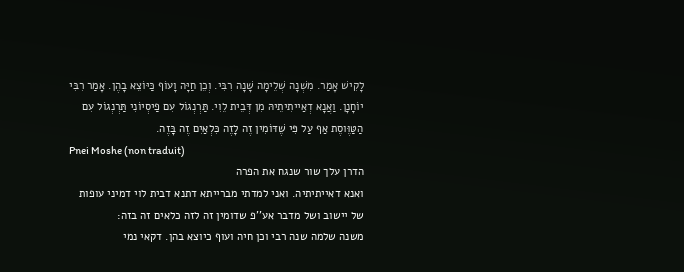לָקִישׁ אָמַר. מִשְׁנָה שְׁלֵימָה שָׁנָה רִבִּי. וְכֵן חַיָּה וָעוֹף כַּיּוֹצֵא בָהֶן. אָמַר רִבִּי יוֹחָנָן. וַאֲנָא דְאַייתִיתֵיהּ מִן דְּבֵית לֵוִי. תַּרְנְגוֹל עִם פַיסְיוֹנִי תַּרְנְגוֹל עִם הַטַּוֶּוסֶת אַף עַל פִּי שֶׁדּוֹמִין זֶה לָזֶה כִּלְאַיִם זֶה בָּזֶה.
Pnei Moshe (non traduit)
הדרן עלך שור שנגח את הפרה
ואנא דאייתיתיה. ואני למדתי מברייתא דתנא דבית לוי דמיני עופות של יישוב ושל מדבר אע''פ שדומין זה לזה כלאים זה בזה:
משנה שלמה שנה רבי וכן חיה ועוף כיוצא בהן. דקאי נמי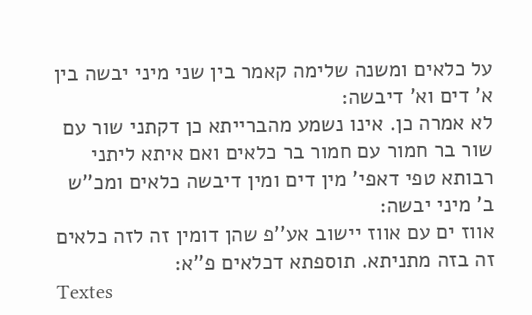על כלאים ומשנה שלימה קאמר בין שני מיני יבשה בין א' דים וא' דיבשה:
לא אמרה כן. אינו נשמע מהברייתא כן דקתני שור עם שור בר חמור עם חמור בר כלאים ואם איתא ליתני רבותא טפי דאפי' מין דים ומין דיבשה כלאים ומכ''ש ב' מיני יבשה:
אווז ים עם אווז יישוב אע''פ שהן דומין זה לזה כלאים זה בזה מתניתא. תוספתא דכלאים פ''א:
Textes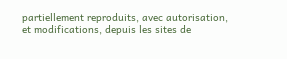partiellement reproduits, avec autorisation, et modifications, depuis les sites de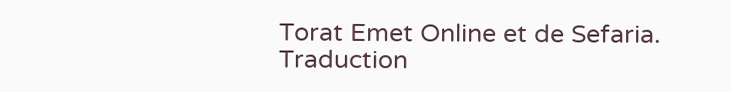Torat Emet Online et de Sefaria.
Traduction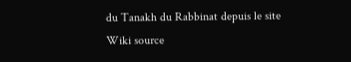du Tanakh du Rabbinat depuis le site Wiki source